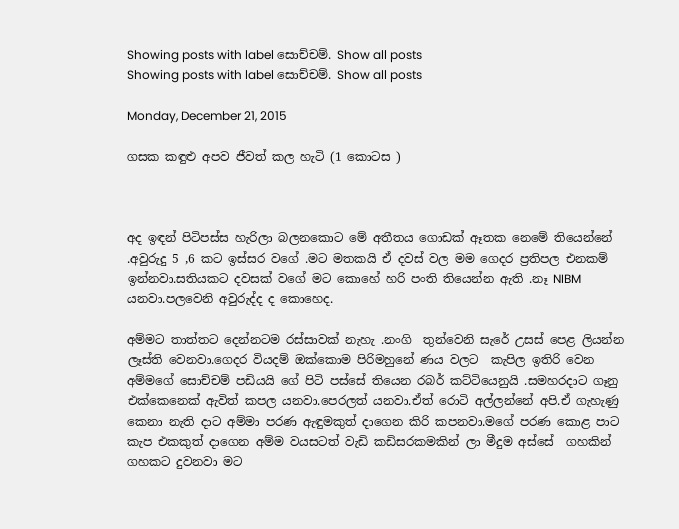Showing posts with label සොච්චම්. Show all posts
Showing posts with label සොච්චම්. Show all posts

Monday, December 21, 2015

ගසක කඳුළු අපව ජීවත් කල හැටි (1 කොටස )



අද ඉඳන් පිටිපස්ස හැරිලා බලනකොට මේ අතීතය ගොඩක් ඈතක නෙමේ තියෙන්නේ .අවුරුදු 5 ,6 කට ඉස්සර වගේ .මට මතකයි ඒ දවස් වල මම ගෙදර ප්‍රතිපල එනකම් ඉන්නවා.සතියකට දවසක් වගේ මට කොහේ හරි පංති තියෙන්න ඇති .නෑ NIBM යනවා.පලවෙනි අවුරුද්ද ද කොහෙද.

අම්මට තාත්තට දෙන්නටම රස්සාවක් නැහැ .නංගි  තුන්වෙනි සැරේ උසස් පෙළ ලියන්න ලෑස්ති වෙනවා.ගෙදර වියදම් ඔක්කොම පිරිමහුනේ ණය වලට  කැපිල ඉතිරි වෙන අම්මගේ සොච්චම් පඩියයි ගේ පිටි පස්සේ තියෙන රබර් කට්ටියෙනුයි .සමහරදාට ගෑනු එක්කෙනෙක් ඇවිත් කපල යනවා.පෙරලත් යනවා.ඒත් රොටි අල්ලන්නේ අපි.ඒ ගැහැණු කෙනා නැති දාට අම්මා පරණ ඇඳුමකුත් දාගෙන කිරි කපනවා.මගේ පරණ කොළ පාට කැප එකකුත් දාගෙන අම්ම වයසටත් වැඩි කඩිසරකමකින් ලා මීදුම අස්සේ  ගහකින් ගහකට දුවනවා මට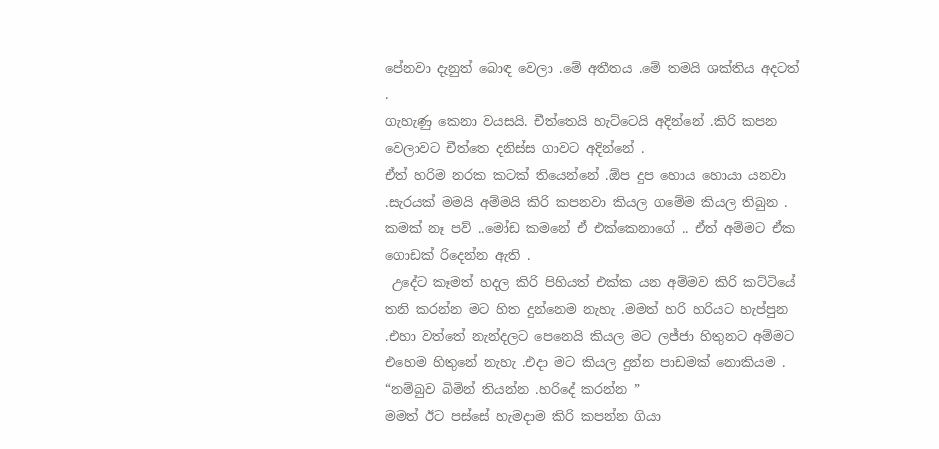පේනවා දැනුත් බොඳ වෙලා .මේ අතීතය .මේ තමයි ශක්තිය අදටත්  .
ගැහැණු කෙනා වයසයි. චීත්තෙයි හැට්ටෙයි අදින්නේ .කිරි කපන වෙලාවට චීත්තෙ දනිස්ස ගාවට අදින්නේ .
ඒත් හරිම නරක කටක් තියෙන්නේ .ඕප දුප හොය හොයා යනවා .සැරයක් මමයි අම්මයි කිරි කපනවා කියල ගමේම කියල තිබුන . කමක් නෑ පව් ..මෝඩ කමනේ ඒ එක්කෙනාගේ .. ඒත් අම්මට ඒක ගොඩක් රිදෙන්න ඇති .
 උදේට කෑමත් හදල කිරි පිහියත් එක්ක යන අම්මව කිරි කට්ටියේ තනි කරන්න මට හිත දුන්නෙම නැහැ .මමත් හරි හරියට හැප්පුන .එහා වත්තේ නැන්දලට පෙනෙයි කියල මට ලජ්ජා හිතුනට අම්මට එහෙම හිතුනේ නැහැ .එදා මට කියල දුන්න පාඩමක් නොකියම .
“නම්බුව බිමින් තියන්න .හරිදේ කරන්න ”
මමත් ඊට පස්සේ හැමදාම කිරි කපන්න ගියා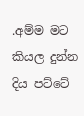.අම්ම මට කියල දුන්න දිය පට්ටේ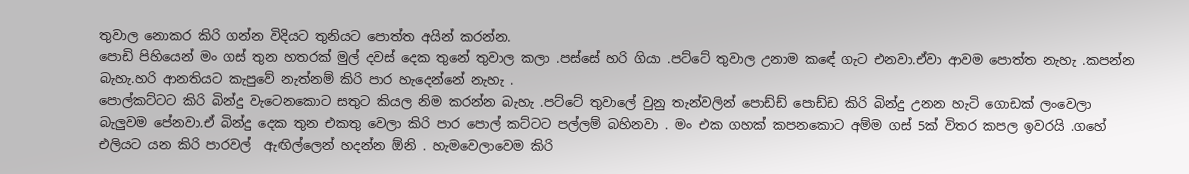තුවාල නොකර කිරි ගන්න විදියට තුනියට පොත්ත අයින් කරන්න.
පොඩි පිහියෙන් මං ගස් තුන හතරක් මුල් දවස් දෙක තුනේ තුවාල කලා .පස්සේ හරි ගියා .පට්ටේ තුවාල උනාම කඳේ ගැට එනවා.ඒවා ආවම පොත්ත නැහැ .කපන්න බැහැ.හරි ආනතියට කැපුවේ නැත්නම් කිරි පාර හැදෙන්නේ නැහැ .
පොල්කට්ටට කිරි බින්දු වැටෙනකොට සතුට කියල නිම කරන්න බැහැ .පට්ටේ තුවාලේ වුනු තැන්වලින් පොඩ්ඩ් පොඩ්ඩ කිරි බින්දු උනන හැටි ගොඩක් ලංවෙලා බැලුවම පේනවා.ඒ බින්දු දෙක තුන එකතු වෙලා කිරි පාර පොල් කට්ටට පල්ලම් බහිනවා . මං එක ගහක් කපනකොට අම්ම ගස් 5ක් විතර කපල ඉවරයි .ගහේ  එලියට යන කිරි පාරවල්  ඇඟිල්ලෙන් හදන්න ඕනි . හැමවෙලාවෙම කිරි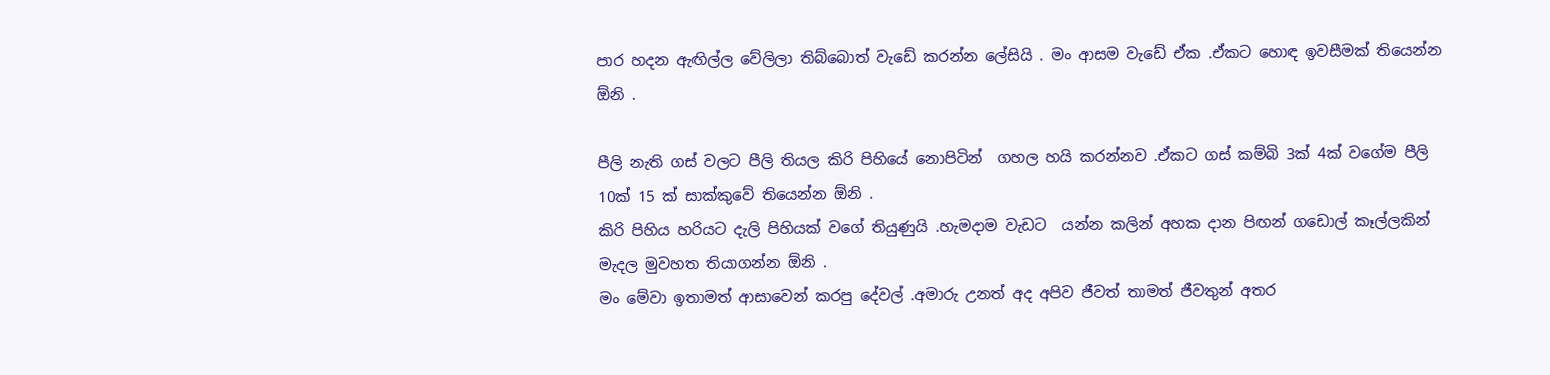පාර හදන ඇඟිල්ල වේලිලා තිබ්බොත් වැඩේ කරන්න ලේසියි . මං ආසම වැඩේ ඒක .ඒකට හොඳ ඉවසීමක් තියෙන්න ඕනි .

පීලි නැති ගස් වලට පීලි තියල කිරි පිහියේ නොපිටින්  ගහල හයි කරන්නව .ඒකට ගස් කම්බි 3ක් 4ක් වගේම පීලි 10ක් 15 ක් සාක්කුවේ තියෙන්න ඕනි .
කිරි පිහිය හරියට දැලි පිහියක් වගේ තියුණුයි .හැමදාම වැඩට  යන්න කලින් අහක දාන පිඟන් ගඩොල් කෑල්ලකින් මැදල මුවහත තියාගන්න ඕනි .
මං මේවා ඉතාමත් ආසාවෙන් කරපු දේවල් .අමාරු උනත් අද අපිව ජීවත් තාමත් ජීවතුන් අතර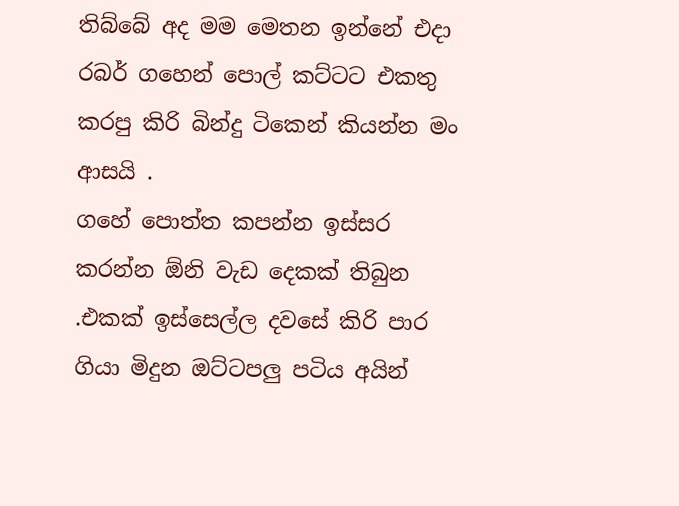තිබ්බේ අද මම මෙතන ඉන්නේ එදා රබර් ගහෙන් පොල් කට්ටට එකතු කරපු කිරි බින්දු ටිකෙන් කියන්න මං ආසයි .
ගහේ පොත්ත කපන්න ඉස්සර කරන්න ඕනි වැඩ දෙකක් තිබුන .එකක් ඉස්සෙල්ල දවසේ කිරි පාර ගියා මිදුන ඔට්ටපලු පටිය අයින්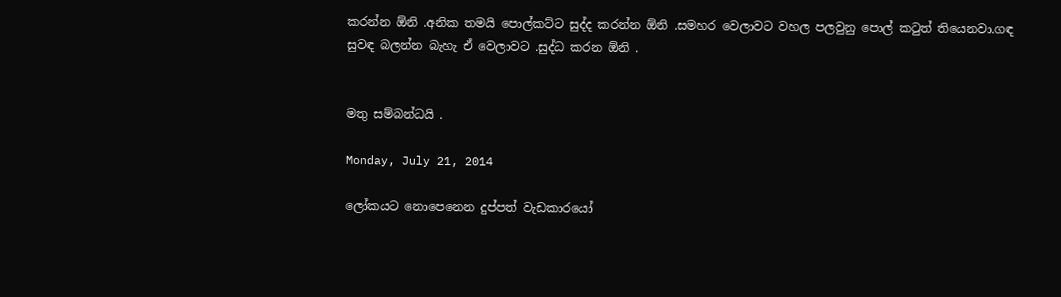කරන්න ඕනි .අනික තමයි පොල්කට්ට සුද්ද කරන්න ඕනි .සමහර වෙලාවට වහල පලවුනු පොල් කටුත් තියෙනවා.ගඳ සුවඳ බලන්න බැහැ ඒ වෙලාවට .සුද්ධ කරන ඕනි .


මතු සම්බන්ධයි .

Monday, July 21, 2014

ලෝකයට නොපෙනෙන දුප්පත් වැඩකාරයෝ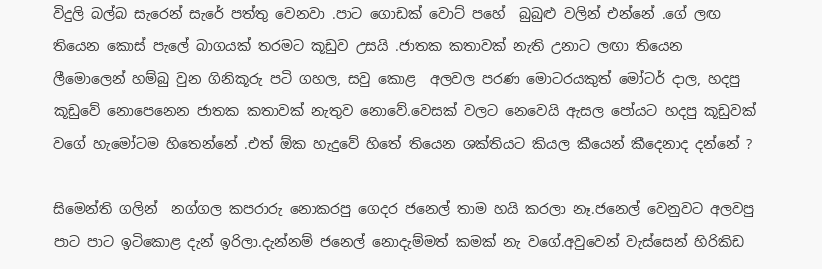විදුලි බල්බ සැරෙන් සැරේ පත්තු වෙනවා .පාට ගොඩක් වොට් පහේ  බුබුළු වලින් එන්නේ .ගේ ලඟ තියෙන කොස් පැලේ බාගයක් තරමට කූඩුව උසයි .ජාතක කතාවක් නැති උනාට ලඟා තියෙන ලීමොලෙන් හම්බු වුන ගිනිකූරු පටි ගහල, සවු කොළ  අලවල පරණ මොටරයකුත් මෝටර් දාල, හදපු කූඩුවේ නොපෙනෙන ජාතක කතාවක් නැතුව නොවේ.වෙසක් වලට නෙවෙයි ඇසල පෝයට හදපු කූඩුවක් වගේ හැමෝටම හිතෙන්නේ .එත් ඕක හැදුවේ හිතේ තියෙන ශක්තියට කියල කීයෙන් කීදෙනාද දන්නේ ?

සිමෙන්ති ගලින්  නග්ගල කපරාරු නොකරපු ගෙදර ජනෙල් තාම හයි කරලා නෑ.ජනෙල් වෙනුවට අලවපු පාට පාට ඉටිකොළ දැන් ඉරිලා.දැන්නම් ජනෙල් නොදැම්මත් කමක් නැ වගේ.අවුවෙන් වැස්සෙන් හිරිකිඩ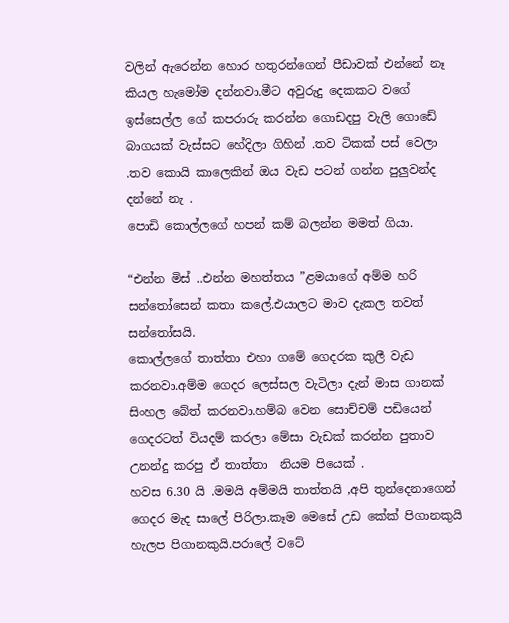වලින් ඇරෙන්න හොර හතුරන්ගෙන් පීඩාවක් එන්නේ නෑ කියල හැමෝම දන්නවා.මීට අවුරුදු දෙකකට වගේ ඉස්සෙල්ල ගේ කපරාරු කරන්න ගොඩදපු වැලි ගොඩේ බාගයක් වැස්සට හේදිලා ගිහින් .තව ටිකක් පස් වෙලා .තව කොයි කාලෙකින් ඔය වැඩ පටන් ගන්න පුලුවන්ද දන්නේ නැ .
පොඩි කොල්ලගේ හපන් කම් බලන්න මමත් ගියා.

“එන්න මිස් ..එන්න මහත්තය ”ළමයාගේ අම්ම හරි සන්තෝසෙන් කතා කලේ.එයාලට මාව දැකල තවත් සන්තෝසයි.
කොල්ලගේ තාත්තා එහා ගමේ ගෙදරක කුලී වැඩ කරනවා.අම්ම ගෙදර ලෙස්සල වැටිලා දැන් මාස ගානක් සිංහල බේත් කරනවා.හම්බ වෙන සොච්චම් පඩියෙන් ගෙදරටත් වියදම් කරලා මේසා වැඩක් කරන්න පුතාව උනන්දු කරපු ඒ තාත්තා  නියම පියෙක් .
හවස 6.30 යි .මමයි අම්මයි තාත්තයි ,අපි තුන්දෙනාගෙන් ගෙදර මැද සාලේ පිරිලා.කෑම මෙසේ උඩ කේක් පිගානකුයි හැලප පිගානකුයි.පරාලේ වටේ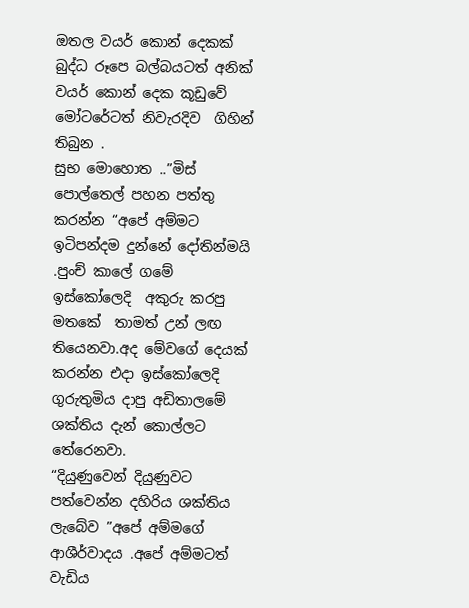ඔතල වයර් කොන් දෙකක් බුද්ධ රූපෙ බල්බයටත් අනික් වයර් කොන් දෙක කූඩුවේ මෝටරේටත් නිවැරදිව  ගිහින් තිබුන .
සුභ මොහොත ..”මිස් පොල්තෙල් පහන පත්තු කරන්න “අපේ අම්මට ඉටිපන්දම දුන්නේ දෝතින්මයි .පුංච් කාලේ ගමේ ඉස්කෝලෙදි  අකුරු කරපු මතකේ  තාමත් උන් ලඟ තියෙනවා.අද මේවගේ දෙයක් කරන්න එදා ඉස්කෝලෙදි  ගුරුතුමිය දාපු අඩිතාලමේ  ශක්තිය දැන් කොල්ලට තේරෙනවා.
“දියුණුවෙන් දියුණුවට පත්වෙන්න දහිරිය ශක්තිය ලැබේව ”අපේ අම්මගේ ආශීර්වාදය .අපේ අම්මටත් වැඩිය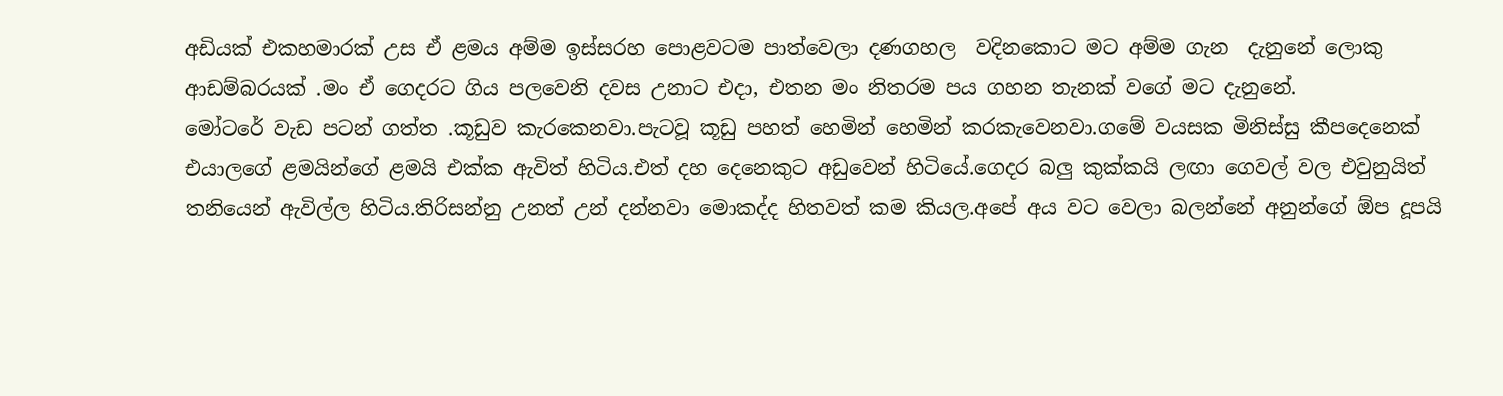අඩියක් එකහමාරක් උස ඒ ළමය අම්ම ඉස්සරහ පොළවටම පාත්වෙලා දණගහල  වදිනකොට මට අම්ම ගැන  දැනුනේ ලොකු ආඩම්බරයක් .මං ඒ ගෙදරට ගිය පලවෙනි දවස උනාට එදා, එතන මං නිතරම පය ගහන තැනක් වගේ මට දැනුනේ.
මෝටරේ වැඩ පටන් ගත්ත .කූඩුව කැරකෙනවා.පැටවූ කූඩු පහත් හෙමින් හෙමින් කරකැවෙනවා.ගමේ වයසක මිනිස්සු කීපදෙනෙක් එයාලගේ ළමයින්ගේ ළමයි එක්ක ඇවිත් හිටිය.එත් දහ දෙනෙකුට අඩුවෙන් හිටියේ.ගෙදර බලු කුක්කයි ලඟා ගෙවල් වල එවුනුයිත් තනියෙන් ඇවිල්ල හිටිය.තිරිසන්නු උනත් උන් දන්නවා මොකද්ද හිතවත් කම කියල.අපේ අය වට වෙලා බලන්නේ අනුන්ගේ ඕප දූපයි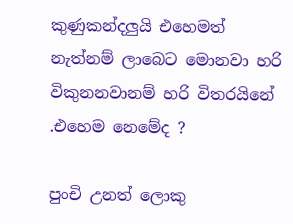කුණුකන්දලුයි එහෙමත් නැත්නම් ලාබෙට මොනවා හරි විකුනනවානම් හරි විතරයිනේ .එහෙම නෙමේද ?

පුංචි උනත් ලොකු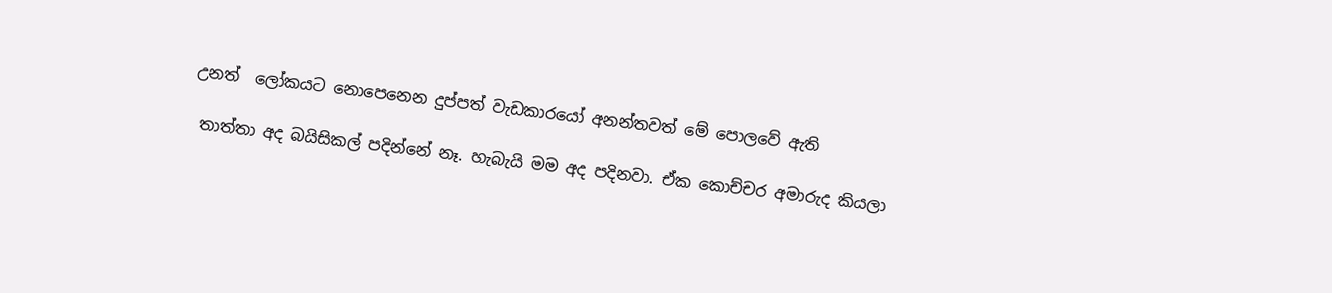උනත්  ලෝකයට නොපෙනෙන දුප්පත් වැඩකාරයෝ අනන්තවත් මේ පොලවේ ඇති

 තාත්තා අද බයිසිකල් පදින්නේ නෑ. හැබැයි මම අද පදිනවා. ඒක කොච්චර අමාරුද කියලා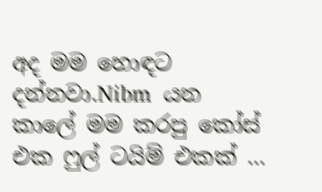අද මම හොඳට දන්නවා.Nibm  යන කාලේ මම කරපු කෝස් එක ෆුල් ටයිම් එකක් ...